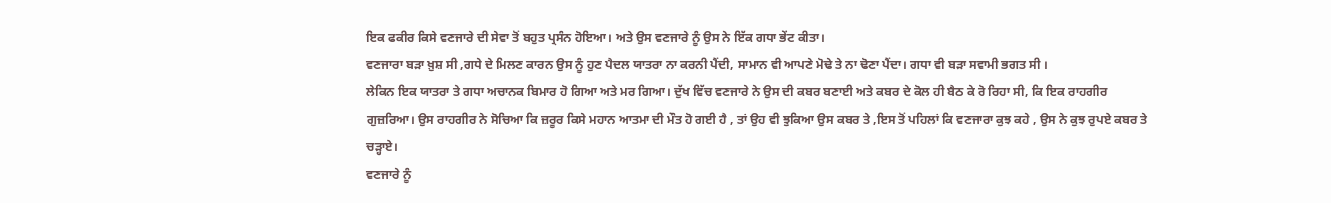ਇਕ ਫਕੀਰ ਕਿਸੇ ਵਣਜਾਰੇ ਦੀ ਸੇਵਾ ਤੋਂ ਬਹੁਤ ਪ੍ਰਸੰਨ ਹੋਇਆ। ਅਤੇ ਉਸ ਵਣਜਾਰੇ ਨੂੰ ਉਸ ਨੇ ਇੱਕ ਗਧਾ ਭੇਂਟ ਕੀਤਾ।
ਵਣਜਾਰਾ ਬੜਾ ਖ਼ੁਸ਼ ਸੀ ,ਗਧੇ ਦੇ ਮਿਲਣ ਕਾਰਨ ਉਸ ਨੂੰ ਹੁਣ ਪੈਦਲ ਯਾਤਰਾ ਨਾ ਕਰਨੀ ਪੈਂਦੀ, ਸਾਮਾਨ ਵੀ ਆਪਣੇ ਮੋਢੇ ਤੇ ਨਾ ਢੋਣਾ ਪੈਂਦਾ। ਗਧਾ ਵੀ ਬੜਾ ਸਵਾਮੀ ਭਗਤ ਸੀ ।
ਲੇਕਿਨ ਇਕ ਯਾਤਰਾ ਤੇ ਗਧਾ ਅਚਾਨਕ ਬਿਮਾਰ ਹੋ ਗਿਆ ਅਤੇ ਮਰ ਗਿਆ। ਦੁੱਖ ਵਿੱਚ ਵਣਜਾਰੇ ਨੇ ਉਸ ਦੀ ਕਬਰ ਬਣਾਈ ਅਤੇ ਕਬਰ ਦੇ ਕੋਲ ਹੀ ਬੈਠ ਕੇ ਰੋ ਰਿਹਾ ਸੀ, ਕਿ ਇਕ ਰਾਹਗੀਰ ਗੁਜ਼ਰਿਆ। ਉਸ ਰਾਹਗੀਰ ਨੇ ਸੋਚਿਆ ਕਿ ਜ਼ਰੂਰ ਕਿਸੇ ਮਹਾਨ ਆਤਮਾ ਦੀ ਮੌਤ ਹੋ ਗਈ ਹੈ , ਤਾਂ ਉਹ ਵੀ ਝੁਕਿਆ ਉਸ ਕਬਰ ਤੇ ,ਇਸ ਤੋਂ ਪਹਿਲਾਂ ਕਿ ਵਣਜਾਰਾ ਕੁਝ ਕਹੇ , ਉਸ ਨੇ ਕੁਝ ਰੁਪਏ ਕਬਰ ਤੇ ਚੜ੍ਹਾਏ।
ਵਣਜਾਰੇ ਨੂੰ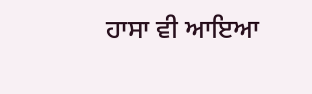ਹਾਸਾ ਵੀ ਆਇਆ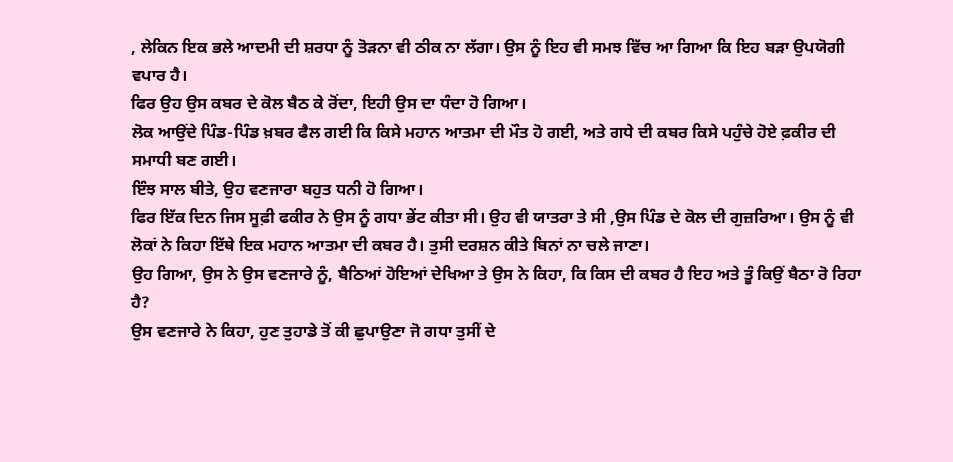, ਲੇਕਿਨ ਇਕ ਭਲੇ ਆਦਮੀ ਦੀ ਸ਼ਰਧਾ ਨੂੰ ਤੋੜਨਾ ਵੀ ਠੀਕ ਨਾ ਲੱਗਾ। ਉਸ ਨੂੰ ਇਹ ਵੀ ਸਮਝ ਵਿੱਚ ਆ ਗਿਆ ਕਿ ਇਹ ਬੜਾ ਉਪਯੋਗੀ ਵਪਾਰ ਹੈ।
ਫਿਰ ਉਹ ਉਸ ਕਬਰ ਦੇ ਕੋਲ ਬੈਠ ਕੇ ਰੋਂਦਾ, ਇਹੀ ਉਸ ਦਾ ਧੰਦਾ ਹੋ ਗਿਆ।
ਲੋਕ ਆਉਂਦੇ ਪਿੰਡ-ਪਿੰਡ ਖ਼ਬਰ ਫੈਲ ਗਈ ਕਿ ਕਿਸੇ ਮਹਾਨ ਆਤਮਾ ਦੀ ਮੌਤ ਹੋ ਗਈ, ਅਤੇ ਗਧੇ ਦੀ ਕਬਰ ਕਿਸੇ ਪਹੁੰਚੇ ਹੋਏ ਫ਼ਕੀਰ ਦੀ ਸਮਾਧੀ ਬਣ ਗਈ।
ਇੰਝ ਸਾਲ ਬੀਤੇ, ਉਹ ਵਣਜਾਰਾ ਬਹੁਤ ਧਨੀ ਹੋ ਗਿਆ।
ਫਿਰ ਇੱਕ ਦਿਨ ਜਿਸ ਸੂਫ਼ੀ ਫਕੀਰ ਨੇ ਉਸ ਨੂੰ ਗਧਾ ਭੇਂਟ ਕੀਤਾ ਸੀ। ਉਹ ਵੀ ਯਾਤਰਾ ਤੇ ਸੀ ,ਉਸ ਪਿੰਡ ਦੇ ਕੋਲ ਦੀ ਗੁਜ਼ਰਿਆ। ਉਸ ਨੂੰ ਵੀ ਲੋਕਾਂ ਨੇ ਕਿਹਾ ਇੱਥੇ ਇਕ ਮਹਾਨ ਆਤਮਾ ਦੀ ਕਬਰ ਹੈ। ਤੁਸੀ ਦਰਸ਼ਨ ਕੀਤੇ ਬਿਨਾਂ ਨਾ ਚਲੇ ਜਾਣਾ।
ਉਹ ਗਿਆ, ਉਸ ਨੇ ਉਸ ਵਣਜਾਰੇ ਨੂੰ, ਬੈਠਿਆਂ ਹੋਇਆਂ ਦੇਖਿਆ ਤੇ ਉਸ ਨੇ ਕਿਹਾ, ਕਿ ਕਿਸ ਦੀ ਕਬਰ ਹੈ ਇਹ ਅਤੇ ਤੂੰ ਕਿਉਂ ਬੈਠਾ ਰੋ ਰਿਹਾ ਹੈ?
ਉਸ ਵਣਜਾਰੇ ਨੇ ਕਿਹਾ, ਹੁਣ ਤੁਹਾਡੇ ਤੋਂ ਕੀ ਛੁਪਾਉਣਾ ਜੋ ਗਧਾ ਤੁਸੀਂ ਦੇ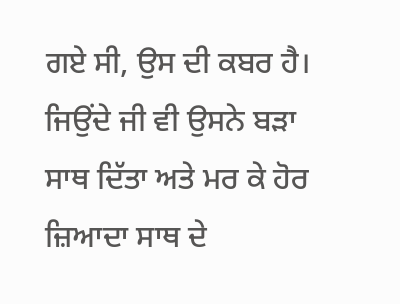ਗਏ ਸੀ, ਉਸ ਦੀ ਕਬਰ ਹੈ। ਜਿਉਂਦੇ ਜੀ ਵੀ ਉਸਨੇ ਬੜਾ ਸਾਥ ਦਿੱਤਾ ਅਤੇ ਮਰ ਕੇ ਹੋਰ ਜ਼ਿਆਦਾ ਸਾਥ ਦੇ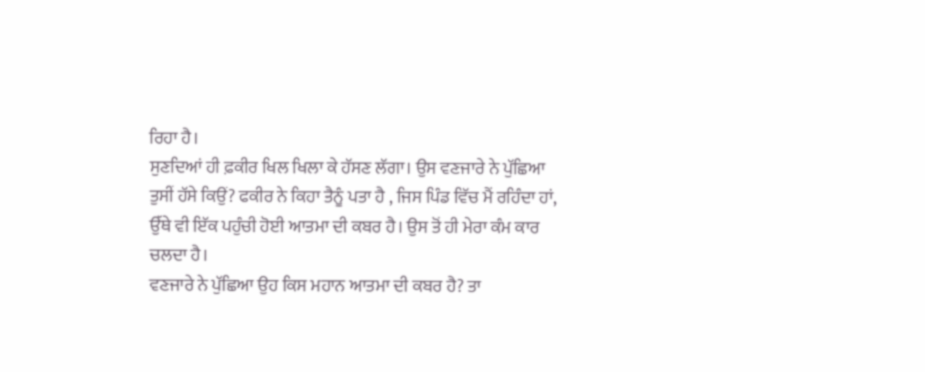ਰਿਹਾ ਹੈ।
ਸੁਣਦਿਆਂ ਹੀ ਫ਼ਕੀਰ ਖਿਲ ਖਿਲਾ ਕੇ ਹੱਸਣ ਲੱਗਾ। ਉਸ ਵਣਜਾਰੇ ਨੇ ਪੁੱਛਿਆ ਤੁਸੀਂ ਹੱਸੇ ਕਿਉਂ? ਫਕੀਰ ਨੇ ਕਿਹਾ ਤੈਨੂੰ ਪਤਾ ਹੈ , ਜਿਸ ਪਿੰਡ ਵਿੱਚ ਮੈਂ ਰਹਿੰਦਾ ਹਾਂ, ਉੱਥੇ ਵੀ ਇੱਕ ਪਹੁੰਚੀ ਹੋਈ ਆਤਮਾ ਦੀ ਕਬਰ ਹੈ। ਉਸ ਤੋਂ ਹੀ ਮੇਰਾ ਕੰਮ ਕਾਰ ਚਲਦਾ ਹੈ।
ਵਣਜਾਰੇ ਨੇ ਪੁੱਛਿਆ ਉਹ ਕਿਸ ਮਹਾਨ ਆਤਮਾ ਦੀ ਕਬਰ ਹੈ? ਤਾ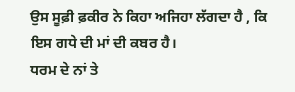ਉਸ ਸੂਫ਼ੀ ਫ਼ਕੀਰ ਨੇ ਕਿਹਾ ਅਜਿਹਾ ਲੱਗਦਾ ਹੈ , ਕਿ ਇਸ ਗਧੇ ਦੀ ਮਾਂ ਦੀ ਕਬਰ ਹੈ।
ਧਰਮ ਦੇ ਨਾਂ ਤੇ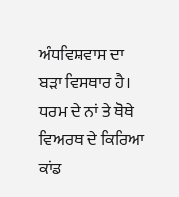ਅੰਧਵਿਸ਼ਵਾਸ ਦਾ ਬੜਾ ਵਿਸਥਾਰ ਹੈ। ਧਰਮ ਦੇ ਨਾਂ ਤੇ ਥੋਥੇ ਵਿਅਰਥ ਦੇ ਕਿਰਿਆ ਕਾਂਡ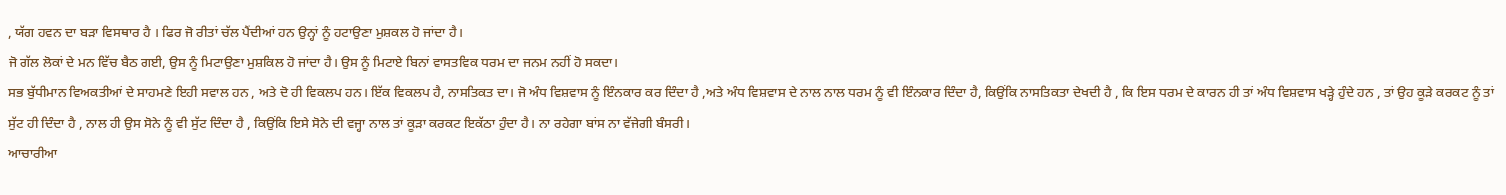, ਯੱਗ ਹਵਨ ਦਾ ਬੜਾ ਵਿਸਥਾਰ ਹੈ । ਫਿਰ ਜੋ ਰੀਤਾਂ ਚੱਲ ਪੈਂਦੀਆਂ ਹਨ ਉਨ੍ਹਾਂ ਨੂੰ ਹਟਾਉਣਾ ਮੁਸ਼ਕਲ ਹੋ ਜਾਂਦਾ ਹੈ।
ਜੋ ਗੱਲ ਲੋਕਾਂ ਦੇ ਮਨ ਵਿੱਚ ਬੈਠ ਗਈ, ਉਸ ਨੂੰ ਮਿਟਾਉਣਾ ਮੁਸ਼ਕਿਲ ਹੋ ਜਾਂਦਾ ਹੈ। ਉਸ ਨੂੰ ਮਿਟਾਏ ਬਿਨਾਂ ਵਾਸਤਵਿਕ ਧਰਮ ਦਾ ਜਨਮ ਨਹੀਂ ਹੋ ਸਕਦਾ।
ਸਭ ਬੁੱਧੀਮਾਨ ਵਿਅਕਤੀਆਂ ਦੇ ਸਾਹਮਣੇ ਇਹੀ ਸਵਾਲ ਹਨ , ਅਤੇ ਦੋ ਹੀ ਵਿਕਲਪ ਹਨ। ਇੱਕ ਵਿਕਲਪ ਹੈ, ਨਾਸਤਿਕਤ ਦਾ। ਜੋ ਅੰਧ ਵਿਸ਼ਵਾਸ ਨੂੰ ਇੰਨਕਾਰ ਕਰ ਦਿੰਦਾ ਹੈ ,ਅਤੇ ਅੰਧ ਵਿਸ਼ਵਾਸ ਦੇ ਨਾਲ ਨਾਲ ਧਰਮ ਨੂੰ ਵੀ ਇੰਨਕਾਰ ਦਿੰਦਾ ਹੈ, ਕਿਉਂਕਿ ਨਾਸਤਿਕਤਾ ਦੇਖਦੀ ਹੈ , ਕਿ ਇਸ ਧਰਮ ਦੇ ਕਾਰਨ ਹੀ ਤਾਂ ਅੰਧ ਵਿਸ਼ਵਾਸ ਖੜ੍ਹੇ ਹੁੰਦੇ ਹਨ , ਤਾਂ ਉਹ ਕੂੜੇ ਕਰਕਟ ਨੂੰ ਤਾਂ ਸੁੱਟ ਹੀ ਦਿੰਦਾ ਹੈ , ਨਾਲ ਹੀ ਉਸ ਸੋਨੇ ਨੂੰ ਵੀ ਸੁੱਟ ਦਿੰਦਾ ਹੈ , ਕਿਉਂਕਿ ਇਸੇ ਸੋਨੇ ਦੀ ਵਜ੍ਹਾ ਨਾਲ ਤਾਂ ਕੂੜਾ ਕਰਕਟ ਇਕੱਠਾ ਹੁੰਦਾ ਹੈ। ਨਾ ਰਹੇਗਾ ਬਾਂਸ ਨਾ ਵੱਜੇਗੀ ਬੰਸਰੀ।
ਆਚਾਰੀਆ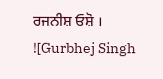ਰਜਨੀਸ਼ ਓਸ਼ੋ ।
![Gurbhej Singh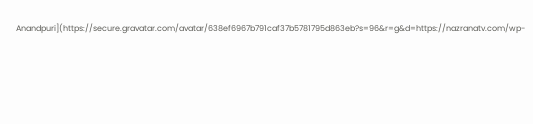Anandpuri](https://secure.gravatar.com/avatar/638ef6967b791caf37b5781795d863eb?s=96&r=g&d=https://nazranatv.com/wp-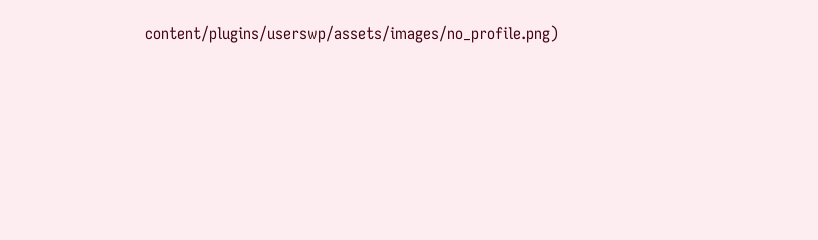content/plugins/userswp/assets/images/no_profile.png)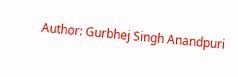Author: Gurbhej Singh Anandpuri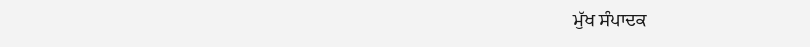ਮੁੱਖ ਸੰਪਾਦਕ